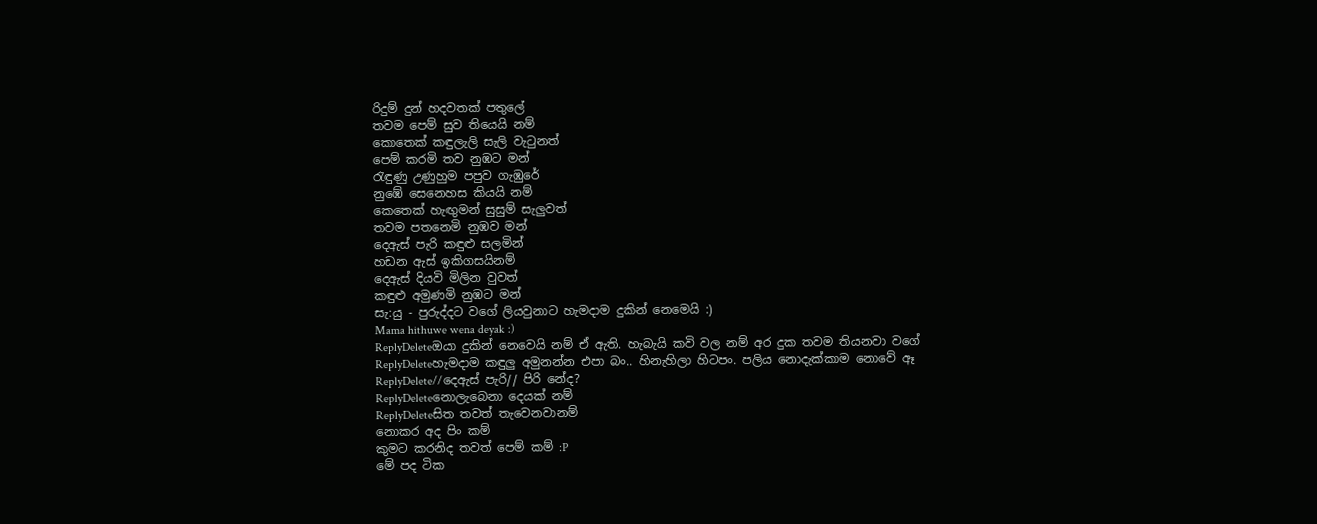රිදුම් දුන් හදවතක් පතුලේ
තවම පෙම් සුව තියෙයි නම්
කොතෙක් කඳුලැලි සැලි වැටුනත්
පෙම් කරමි තව නුඹට මන්
රැඳුණු උණුහුම පපුව ගැඹුරේ
නුඹේ සෙනෙහස කියයි නම්
කෙතෙක් හැඟුමන් සුසුම් සැලුවත්
තවම පතනෙමි නුඹව මන්
දෙඇස් පැරි කඳුළු සලමින්
හඩන ඇස් ඉකිගසයිනම්
දෙඇස් දියවි මිලින වුවත්
කඳුළු අමුණමි නුඹට මන්
සැ:යු - පුරුද්දට වගේ ලියවුනාට හැමදාම දුකින් නෙමෙයි :)
Mama hithuwe wena deyak :)
ReplyDeleteඔයා දුකින් නෙවෙයි නම් ඒ ඇති. හැබැයි කවි වල නම් අර දුක තවම තියනවා වගේ
ReplyDeleteහැමදාම කඳුලු අමුනන්න එපා බං.. හිනැහිලා හිටපං. පලිය නොදැක්කාම නොවේ ඈ
ReplyDelete//දෙඇස් පැරි// පිරි නේද?
ReplyDeleteනොලැබෙනා දෙයක් නම්
ReplyDeleteසිත තවත් තැවෙනවානම්
නොකර අද පිං කම්
කුමට කරනිද තවත් පෙම් කම් :P
මේ පද ටික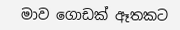මාව ගොඩක් ඈතකට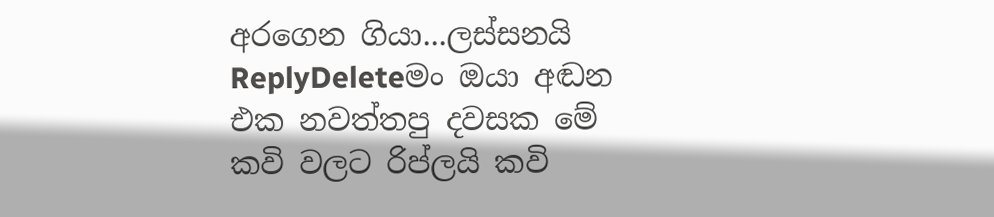අරගෙන ගියා...ලස්සනයි
ReplyDeleteමං ඔයා අඬන එක නවත්තපු දවසක මේ කවි වලට රිප්ලයි කවි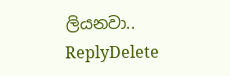ලියනවා..
ReplyDelete